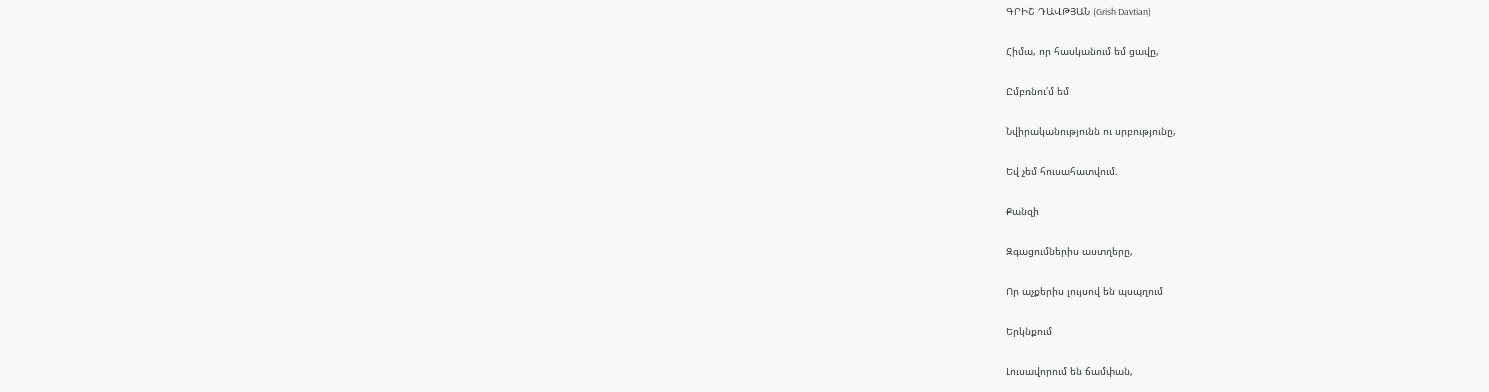ԳՐԻՇ ԴԱՎԹՅԱՆ (Grish Davtian)

Հիմա, որ հասկանում եմ ցավը,

Ըմբռնու՛մ եմ

Նվիրականությունն ու սրբությունը,

Եվ չեմ հուսահատվում.

Քանզի

Զգացումներիս աստղերը,

Որ աչքերիս լույսով են պսպղում

Երկնքում

Լուսավորում են ճամփան,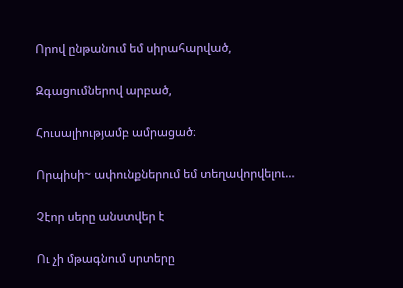Որով ընթանում եմ սիրահարված,

Զգացումներով արբած,

Հուսալիությամբ ամրացած։

Որպիսի~ ափունքներում եմ տեղավորվելու…

Չէոր սերը անստվեր է

Ու չի մթագնում սրտերը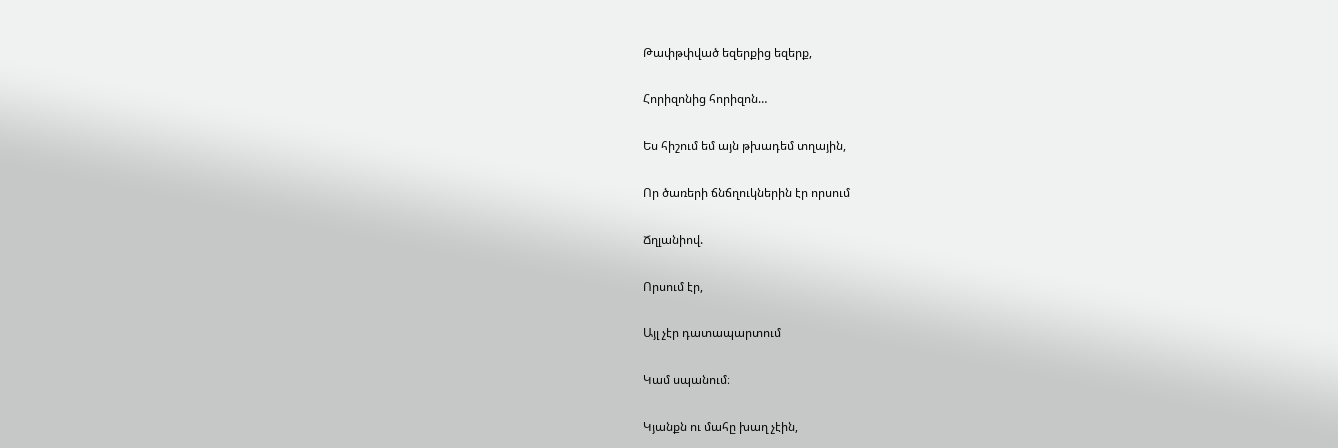Թափթփված եզերքից եզերք,

Հորիզոնից հորիզոն…

Ես հիշում եմ այն թխադեմ տղային,

Որ ծառերի ճնճղուկներին էր որսում

Ճղլանիով.

Որսում էր,

Այլ չէր դատապարտում

Կամ սպանում։

Կյանքն ու մահը խաղ չէին,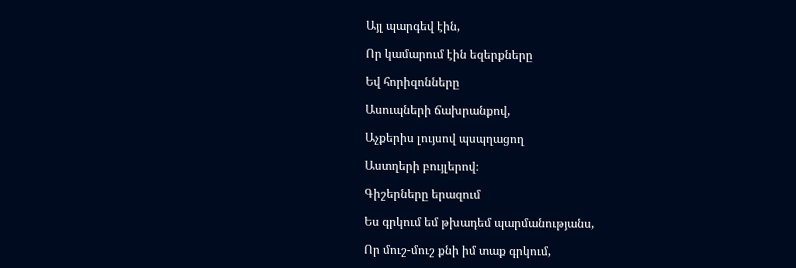Այլ պարգեվ էին,

Որ կամարում էին եզերքները

Եվ հորիզոնները

Ասուպների ճախրանքով,

Աչքերիս լույսով պսպղացող

Աստղերի բույլերով։

Գիշերները երազում

Ես գրկում եմ թխադեմ պարմանությանս,

Որ մուշ-մուշ քնի իմ տաք գրկում,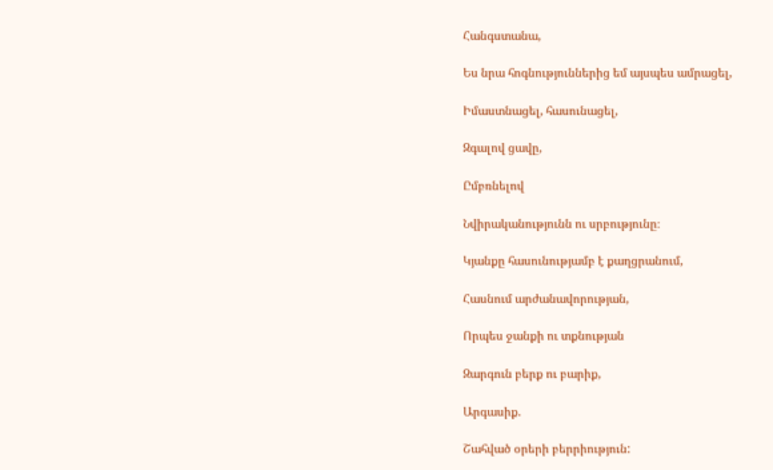Հանգստանա,

Ես նրա հոգնություններից եմ այսպես ամրացել,

Իմաստնացել, հասունացել,

Զգալով ցավը,

Ըմբռնելով

Նվիրականությունն ու սրբությունը։

Կյանքը հասունությամբ է քաղցրանում,

Հասնում արժանավորության,

Որպես ջանքի ու տքնության

Զարգուն բերք ու բարիք,

Արգասիք.

Շահված օրերի բերրիություն: